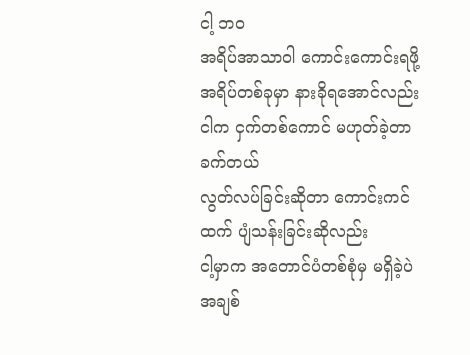ငါ့ ဘဝ
အရိပ်အာသာဝါ ကောင်းကောင်းရဖို့ အရိပ်တစ်ခုမှာ နားခိုရအောင်လည်း
ငါက ငှက်တစ်ကောင် မဟုတ်ခဲ့တာ ခက်တယ်
လွတ်လပ်ခြင်းဆိုတာ ကောင်းကင်ထက် ပျံသန်းခြင်းဆိုလည်း
ငါ့မှာက အတောင်ပံတစ်စုံမှ မရှိခဲ့ပဲ
အချစ်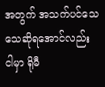အတွက် အသက်ပင်သေသေဆိုရအောင်လည်း
ငါမှာ ရိုမီ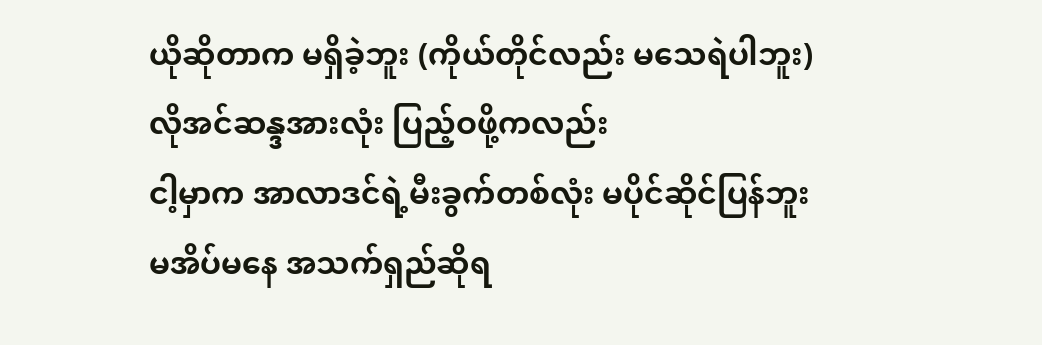ယိုဆိုတာက မရှိခဲ့ဘူး (ကိုယ်တိုင်လည်း မသေရဲပါဘူး)
လိုအင်ဆန္ဒအားလုံး ပြည့်ဝဖို့ကလည်း
ငါ့မှာက အာလာဒင်ရဲ့မီးခွက်တစ်လုံး မပိုင်ဆိုင်ပြန်ဘူး
မအိပ်မနေ အသက်ရှည်ဆိုရ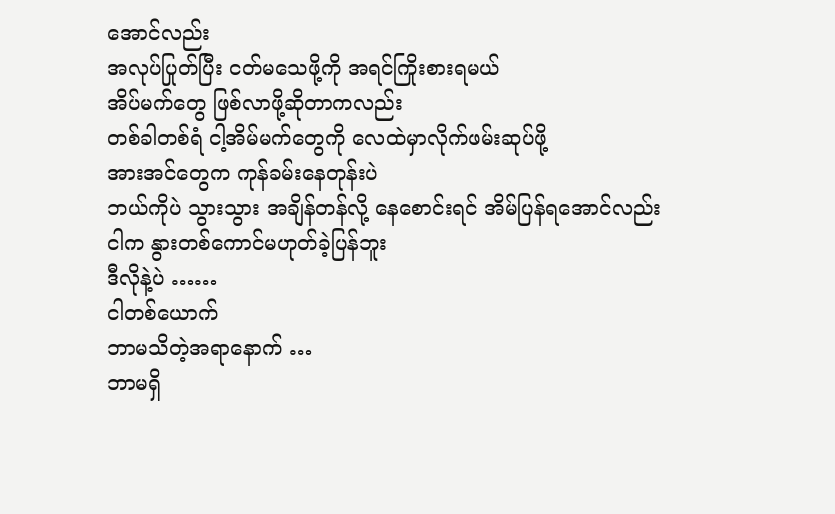အောင်လည်း
အလုပ်ပြုတ်ပြီး ငတ်မသေဖို့ကို အရင်ကြိုးစားရမယ်
အိပ်မက်တွေ ဖြစ်လာဖို့ဆိုတာကလည်း
တစ်ခါတစ်ရံ ငါ့အိမ်မက်တွေကို လေထဲမှာလိုက်ဖမ်းဆုပ်ဖို့
အားအင်တွေက ကုန်ခမ်းနေတုန်းပဲ
ဘယ်ကိုပဲ သွားသွား အချိန်တန်လို့ နေစောင်းရင် အိမ်ပြန်ရအောင်လည်း
ငါက နွားတစ်ကောင်မဟုတ်ခဲ့ပြန်ဘူး
ဒီလိုနဲ့ပဲ ……
ငါတစ်ယောက်
ဘာမသိတဲ့အရာနောက် …
ဘာမရှိ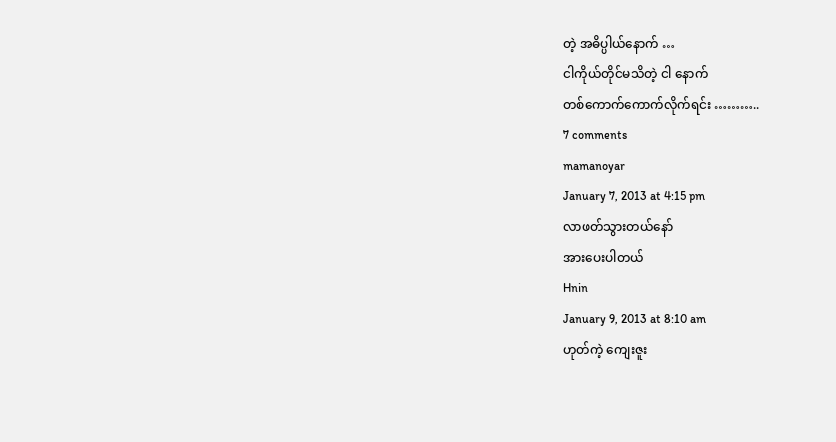တဲ့ အဓိပ္ပါယ်နောက် …
ငါကိုယ်တိုင်မသိတဲ့ ငါ နောက်
တစ်ကောက်ကောက်လိုက်ရင်း ………..
7 comments
mamanoyar
January 7, 2013 at 4:15 pm
လာဖတ်သွားတယ်နော်
အားပေးပါတယ်
Hnin
January 9, 2013 at 8:10 am
ဟုတ်ကဲ့ ကျေးဇူး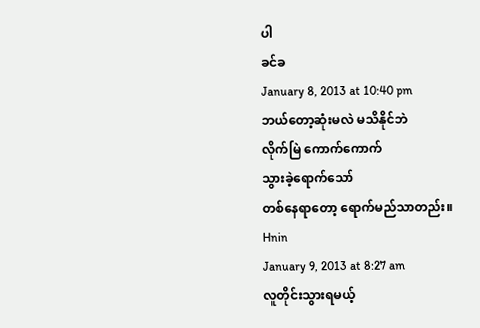ပါ
ခင်ခ
January 8, 2013 at 10:40 pm
ဘယ်တော့ဆုံးမလဲ မသိနိုင်ဘဲ
လိုက်မြဲ ကောက်ကောက်
သွားခဲ့ရောက်သော်
တစ်နေရာတော့ ရောက်မည်သာတည်း။
Hnin
January 9, 2013 at 8:27 am
လူတိုင်းသွားရမယ့်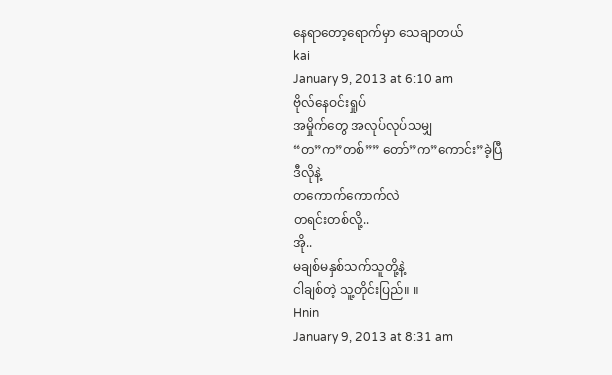နေရာတော့ရောက်မှာ သေချာတယ်
kai
January 9, 2013 at 6:10 am
ဗိုလ်နေဝင်းရှုပ်
အမှိုက်တွေ အလုပ်လုပ်သမျှ
“တ”က”တစ်”” တော်”က”ကောင်း”ခဲ့ပြီ
ဒီလိုနဲ့
တကောက်ကောက်လဲ
တရင်းတစ်လို့..
အို..
မချစ်မနှစ်သက်သူတို့နဲ့
ငါချစ်တဲ့ သူ့တိုင်းပြည်။ ။
Hnin
January 9, 2013 at 8:31 am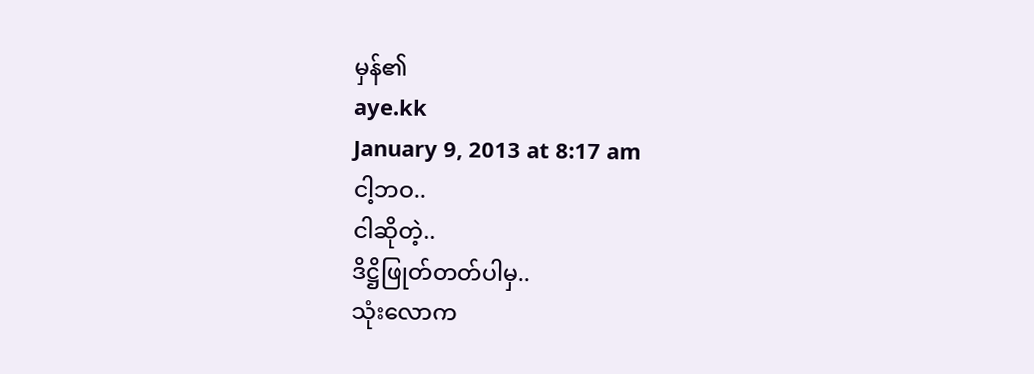မှန်၏
aye.kk
January 9, 2013 at 8:17 am
ငါ့ဘဝ..
ငါဆိုတဲ့..
ဒိဋ္ဌိဖြုတ်တတ်ပါမှ..
သုံးလောက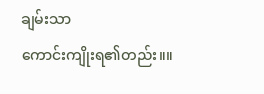ချမ်းသာ
ကောင်းကျိုးရ၏တည်း။။